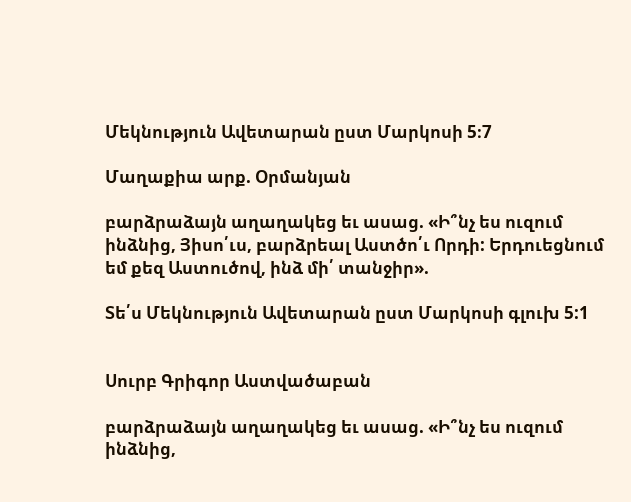Մեկնություն Ավետարան ըստ Մարկոսի 5։7

Մաղաքիա արք. Օրմանյան

բարձրաձայն աղաղակեց եւ ասաց. «Ի՞նչ ես ուզում ինձնից, Յիսո՛ւս, բարձրեալ Աստծո՛ւ Որդի: Երդուեցնում եմ քեզ Աստուծով, ինձ մի՛ տանջիր».

Տե՛ս Մեկնություն Ավետարան ըստ Մարկոսի գլուխ 5:1


Սուրբ Գրիգոր Աստվածաբան

բարձրաձայն աղաղակեց եւ ասաց. «Ի՞նչ ես ուզում ինձնից,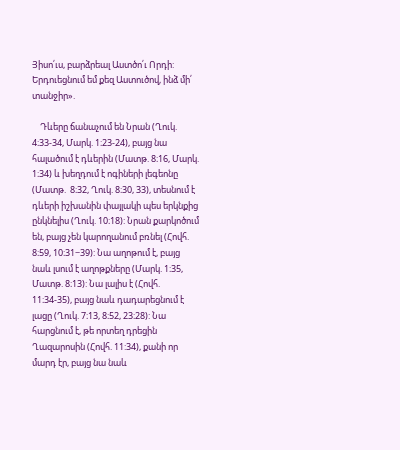Յիսո՛ւս, բարձրեալ Աստծո՛ւ Որդի: Երդուեցնում եմ քեզ Աստուծով, ինձ մի՛ տանջիր».

    Դևերը ճանաչում են Նրան (Ղուկ. 4։33-34, Մարկ. 1։23-24), բայց նա հալածում է դևերին (Մատթ. 8։16, Մարկ. 1։34) և խեղդում է ոգիների լեգեոնը (Մատթ.  8։32, Ղուկ. 8։30, 33), տեսնում է դևերի իշխանին փայլակի պես երկնքից ընկնելիս (Ղուկ. 10։18): Նրան քարկոծում են, բայց չեն կարողանում բռնել (Հովհ. 8։59, 10։31−39): Նա աղոթում է, բայց նաև լսում է աղոթքները (Մարկ. 1։35, Մատթ. 8։13): Նա լալիս է (Հովհ. 11։34-35), բայց նաև դադարեցնում է լացը (Ղուկ. 7։13, 8։52, 23։28): Նա հարցնում է, թե որտեղ դրեցին Ղազարոսին (Հովհ. 11:34), քանի որ մարդ էր, բայց նա նաև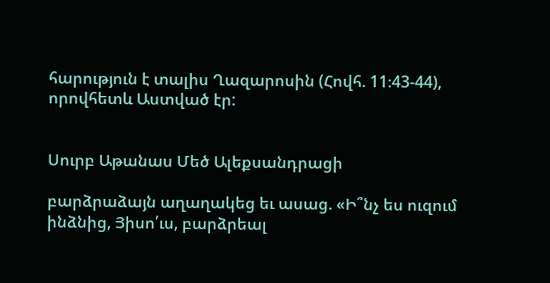հարություն է տալիս Ղազարոսին (Հովհ. 11։43-44), որովհետև Աստված էր:


Սուրբ Աթանաս Մեծ Ալեքսանդրացի

բարձրաձայն աղաղակեց եւ ասաց. «Ի՞նչ ես ուզում ինձնից, Յիսո՛ւս, բարձրեալ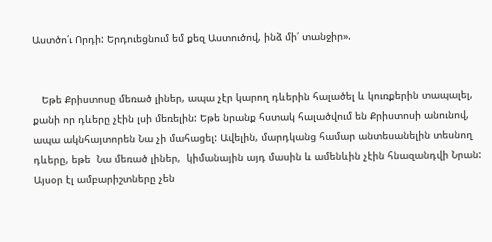Աստծո՛ւ Որդի: Երդուեցնում եմ քեզ Աստուծով, ինձ մի՛ տանջիր».


   Եթե Քրիստոսը մեռած լիներ, ապա չէր կարող դևերին հալածել և կուռքերին տապալել, քանի որ դևերը չէին լսի մեռելին: Եթե նրանք հստակ հալածվում են Քրիստոսի անունով, ապա ակնհայտորեն Նա չի մահացել: Ավելին, մարդկանց համար անտեսանելին տեսնող դևերը, եթե  Նա մեռած լիներ,  կիմանային այդ մասին և ամենևին չէին հնազանդվի Նրան: Այսօր էլ ամբարիշտները չեն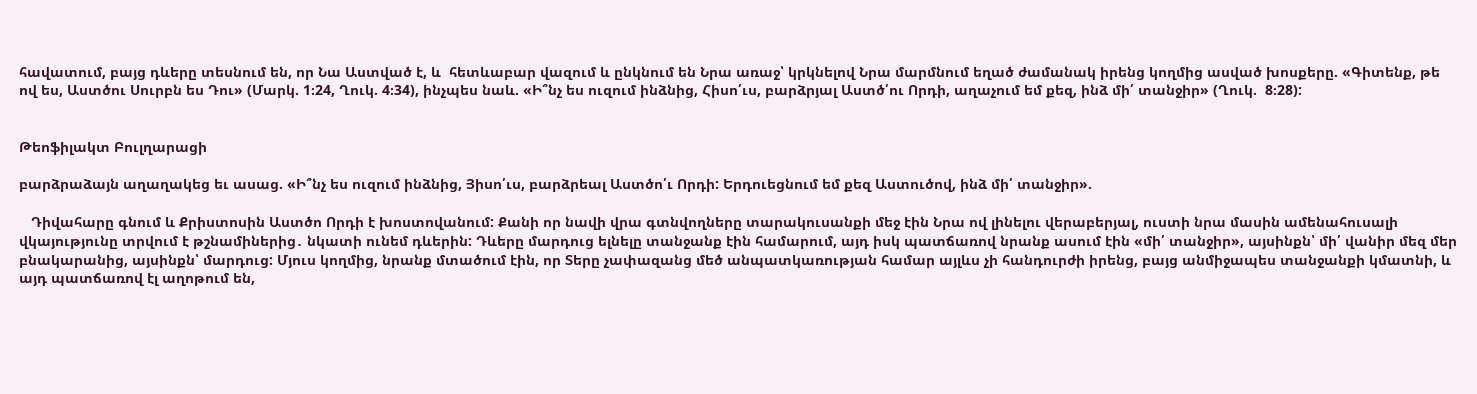հավատում, բայց դևերը տեսնում են, որ Նա Աստված է, և  հետևաբար վազում և ընկնում են Նրա առաջ՝ կրկնելով Նրա մարմնում եղած ժամանակ իրենց կողմից ասված խոսքերը. «Գիտենք, թե ով ես, Աստծու Սուրբն ես Դու» (Մարկ. 1։24, Ղուկ. 4։34), ինչպես նաև. «Ի՞նչ ես ուզում ինձնից, Հիսո՛ւս, բարձրյալ Աստծ՛ու Որդի, աղաչում եմ քեզ, ինձ մի՛ տանջիր» (Ղուկ.  8։28):


Թեոֆիլակտ Բուլղարացի

բարձրաձայն աղաղակեց եւ ասաց. «Ի՞նչ ես ուզում ինձնից, Յիսո՛ւս, բարձրեալ Աստծո՛ւ Որդի: Երդուեցնում եմ քեզ Աստուծով, ինձ մի՛ տանջիր».

   Դիվահարը գնում և Քրիստոսին Աստծո Որդի է խոստովանում: Քանի որ նավի վրա գտնվողները տարակուսանքի մեջ էին Նրա ով լինելու վերաբերյալ, ուստի նրա մասին ամենահուսալի վկայությունը տրվում է թշնամիներից․ նկատի ունեմ դևերին: Դևերը մարդուց ելնելը տանջանք էին համարում, այդ իսկ պատճառով նրանք ասում էին «մի՛ տանջիր», այսինքն՝ մի՛ վանիր մեզ մեր բնակարանից, այսինքն՝ մարդուց: Մյուս կողմից, նրանք մտածում էին, որ Տերը չափազանց մեծ անպատկառության համար այլևս չի հանդուրժի իրենց, բայց անմիջապես տանջանքի կմատնի, և այդ պատճառով էլ աղոթում են,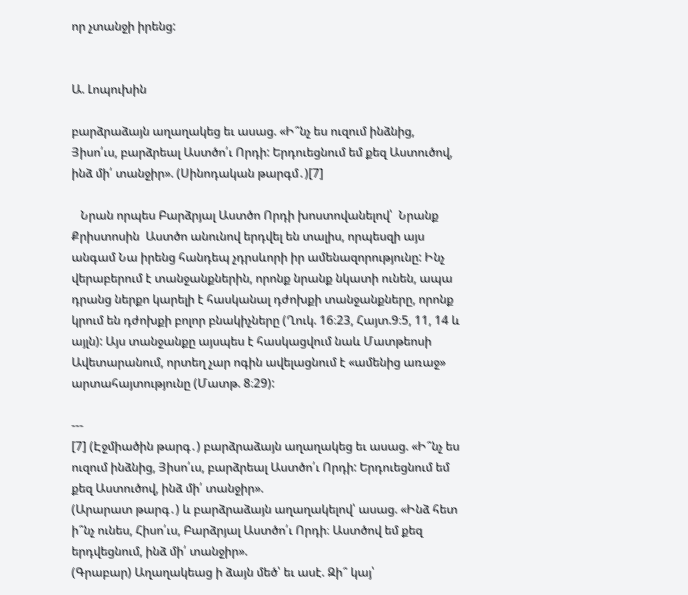որ չտանջի իրենց:


Ա. Լոպուխին

բարձրաձայն աղաղակեց եւ ասաց. «Ի՞նչ ես ուզում ինձնից, Յիսո՛ւս, բարձրեալ Աստծո՛ւ Որդի: Երդուեցնում եմ քեզ Աստուծով, ինձ մի՛ տանջիր». (Սինոդական թարգմ․)[7]

   Նրան որպես Բարձրյալ Աստծո Որդի խոստովանելով՝  Նրանք Քրիստոսին  Աստծո անունով երդվել են տալիս, որպեսզի այս անգամ Նա իրենց հանդեպ չդրսևորի իր ամենազորությունը: Ինչ վերաբերում է տանջանքներին, որոնք նրանք նկատի ունեն, ապա դրանց ներքո կարելի է հասկանալ դժոխքի տանջանքները, որոնք կրում են դժոխքի բոլոր բնակիչները (Ղուկ. 16։23, Հայտ.9։5, 11, 14 և այլն): Այս տանջանքը այսպես է հասկացվում նաև Մատթեոսի Ավետարանում, որտեղ չար ոգին ավելացնում է «ամենից առաջ» արտահայտությունը (Մատթ. 8։29):

---
[7] (Էջմիածին թարգ․) բարձրաձայն աղաղակեց եւ ասաց. «Ի՞նչ ես ուզում ինձնից, Յիսո՛ւս, բարձրեալ Աստծո՛ւ Որդի: Երդուեցնում եմ քեզ Աստուծով, ինձ մի՛ տանջիր».
(Արարատ թարգ․) և բարձրաձայն աղաղակելով՝ ասաց. «Ինձ հետ ի՞նչ ունես, Հիսո՛ւս, Բարձրյալ Աստծո՛ւ Որդի։ Աստծով եմ քեզ երդվեցնում, ինձ մի՛ տանջիր».
(Գրաբար) Աղաղակեաց ի ձայն մեծ՝ եւ ասէ. Զի՞ կայ՝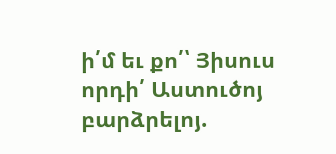ի՛մ եւ քո՛՝ Յիսուս որդի՛ Աստուծոյ բարձրելոյ.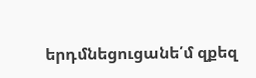երդմնեցուցանե՛մ զքեզ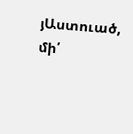յԱստուած, մի՛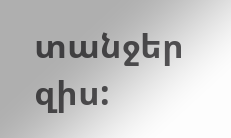տանջեր զիս: